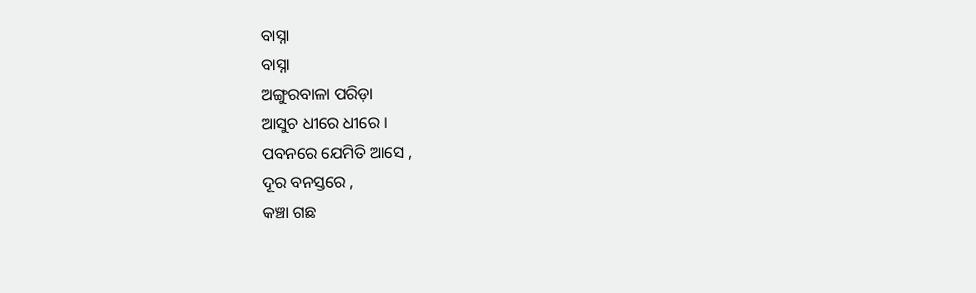ବାସ୍ନା
ବାସ୍ନା
ଅଙ୍ଗୁରବାଳା ପରିଡ଼ା
ଆସୁଚ ଧୀରେ ଧୀରେ ।
ପବନରେ ଯେମିତି ଆସେ ,
ଦୂର ବନସ୍ତରେ ,
କଞ୍ଚା ଗଛ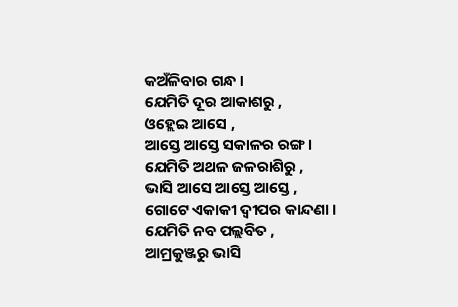କଅଁଳିବାର ଗନ୍ଧ ।
ଯେମିତି ଦୂର ଆକାଶରୁ ,
ଓହ୍ଲେଇ ଆସେ ,
ଆସ୍ତେ ଆସ୍ତେ ସକାଳର ରଙ୍ଗ ।
ଯେମିତି ଅଥଳ ଜଳରାଶିରୁ ,
ଭାସି ଆସେ ଆସ୍ତେ ଆସ୍ତେ ,
ଗୋଟେ ଏକାକୀ ଦ୍ୱୀପର କାନ୍ଦଣା ।
ଯେମିତି ନବ ପଲ୍ଲବିତ ,
ଆମ୍ରକୁଞ୍ଜରୁ ଭାସି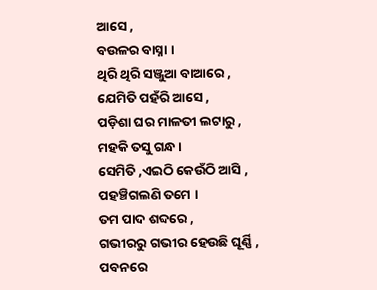ଆସେ ,
ବଉଳର ବାସ୍ନା ।
ଥିରି ଥିରି ସଞ୍ଜୁଆ ବାଆରେ ,
ଯେମିତି ପହଁରି ଆସେ ,
ପଡ଼ିଶା ଘର ମାଳତୀ ଲଟାରୁ ,
ମହକି ତସୁ ଗନ୍ଧ ।
ସେମିତି ,ଏଇଠି କେଉଁଠି ଆସି ,
ପହଞ୍ଚିଗଲଣି ତମେ ।
ତମ ପାଦ ଶବ୍ଦରେ ,
ଗଭୀରରୁ ଗଭୀର ହେଉଛି ଘୂର୍ଣ୍ଣି ,
ପବନରେ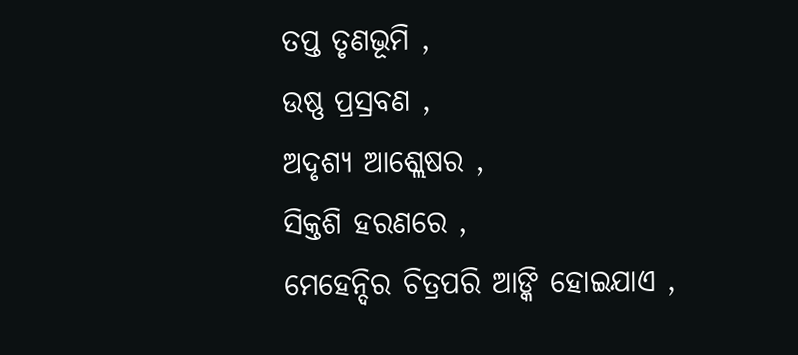ତପ୍ତ ତୃଣଭୂମି ,
ଉଷ୍ଣ ପ୍ରସ୍ରବଣ ,
ଅଦୃଶ୍ୟ ଆଶ୍ଲେଷର ,
ସିକ୍ତଶି ହରଣରେ ,
ମେହେନ୍ଦିର ଚିତ୍ରପରି ଆଙ୍କି ହୋଇଯାଏ ,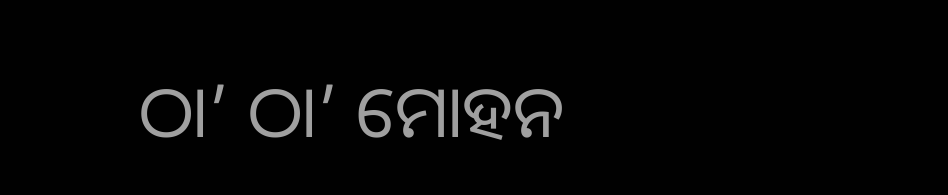ଠା’ ଠା’ ମୋହନ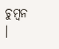ଚୁମ୍ବନ ।